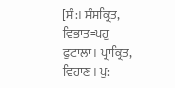[ਸੰ:। ਸੰਸਕ੍ਰਿਤ, ਵਿਭਾਤ=ਪਹੁ ਫੁਟਾਲਾ। ਪ੍ਰਾਕ੍ਰਿਤ, ਵਿਹਾਣ। ਪੁ: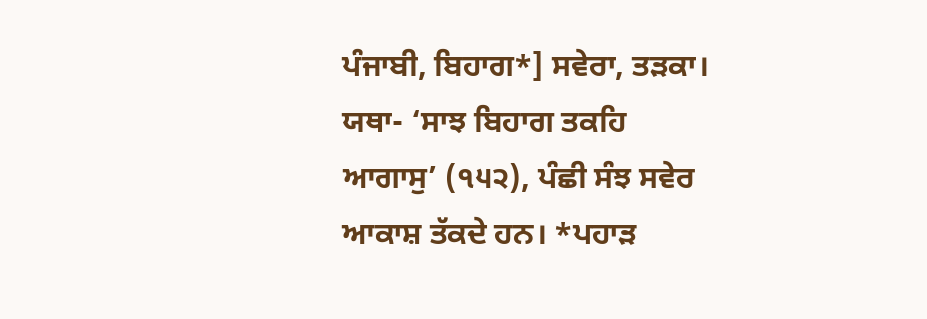ਪੰਜਾਬੀ, ਬਿਹਾਗ*] ਸਵੇਰਾ, ਤੜਕਾ। ਯਥਾ- ‘ਸਾਝ ਬਿਹਾਗ ਤਕਹਿ ਆਗਾਸੁ’ (੧੫੨), ਪੰਛੀ ਸੰਝ ਸਵੇਰ ਆਕਾਸ਼ ਤੱਕਦੇ ਹਨ। *ਪਹਾੜ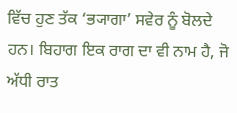ਵਿੱਚ ਹੁਣ ਤੱਕ ‘ਭ੍ਯਾਗਾ’ ਸਵੇਰ ਨੂੰ ਬੋਲਦੇ ਹਨ। ਬਿਹਾਗ ਇਕ ਰਾਗ ਦਾ ਵੀ ਨਾਮ ਹੈ, ਜੋ ਅੱਧੀ ਰਾਤ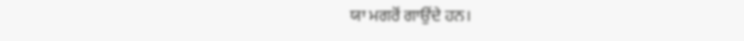ਯਾ ਮਗਰੋਂ ਗਾਉਂਦੇ ਹਨ।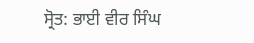ਸ੍ਰੋਤ: ਭਾਈ ਵੀਰ ਸਿੰਘ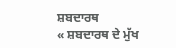ਸ਼ਬਦਾਰਥ
« ਸ਼ਬਦਾਰਥ ਦੇ ਮੁੱਖ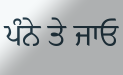ਪੰਨੇ ਤੇ ਜਾਓ